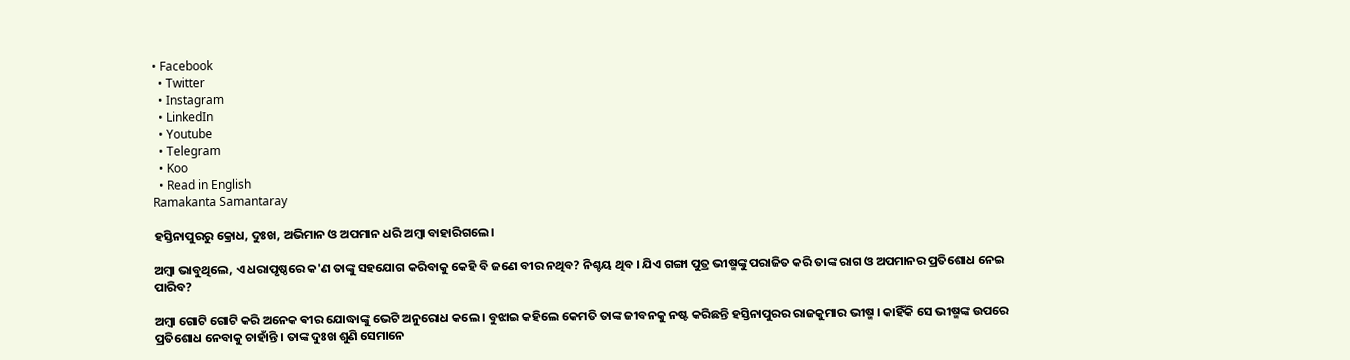• Facebook
  • Twitter
  • Instagram
  • LinkedIn
  • Youtube
  • Telegram
  • Koo
  • Read in English
Ramakanta Samantaray

ହସ୍ତିନାପୁରରୁ କ୍ରୋଧ, ଦୁଃଖ, ଅଭିମାନ ଓ ଅପମାନ ଧରି ଅମ୍ବା ବାହାରିଗଲେ।

ଅମ୍ବା ଭାବୁଥିଲେ, ଏ ଧରାପୃଷ୍ଠରେ କ'ଣ ତାଙ୍କୁ ସହଯୋଗ କରିବାକୁ କେହି ବି ଜଣେ ବୀର ନଥିବ? ନିଶ୍ଚୟ ଥିବ । ଯିଏ ଗଙ୍ଗା ପୁତ୍ର ଭୀଷ୍ମଙ୍କୁ ପରାଜିତ କରି ତାଙ୍କ ରାଗ ଓ ଅପମାନର ପ୍ରତିଶୋଧ ନେଇ ପାରିବ?

ଅମ୍ବା ଗୋଟି ଗୋଟି କରି ଅନେକ ଵୀର ଯୋଦ୍ଧାଙ୍କୁ ଭେଟି ଅନୁରୋଧ କଲେ । ବୁଝାଇ କହିଲେ କେମତି ତାଙ୍କ ଜୀବନକୁ ନଷ୍ଟ କରିଛନ୍ତି ହସ୍ତିନାପୁରର ରାଜକୁମାର ଭୀଷ୍ମ । କାହିଁକି ସେ ଭୀଷ୍ମଙ୍କ ଉପରେ ପ୍ରତିଶୋଧ ନେବାକୁ ଚାହାଁନ୍ତି । ତାଙ୍କ ଦୁଃଖ ଶୁଣି ସେମାନେ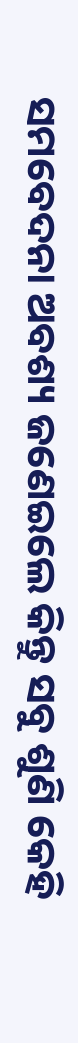ସମବେଦନା ଅବଶ୍ୟ ଜଣେଇଲେ କିନ୍ତୁ ସବୁ ଶୁଣି କେହି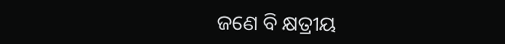ଜଣେ ବି କ୍ଷତ୍ରୀୟ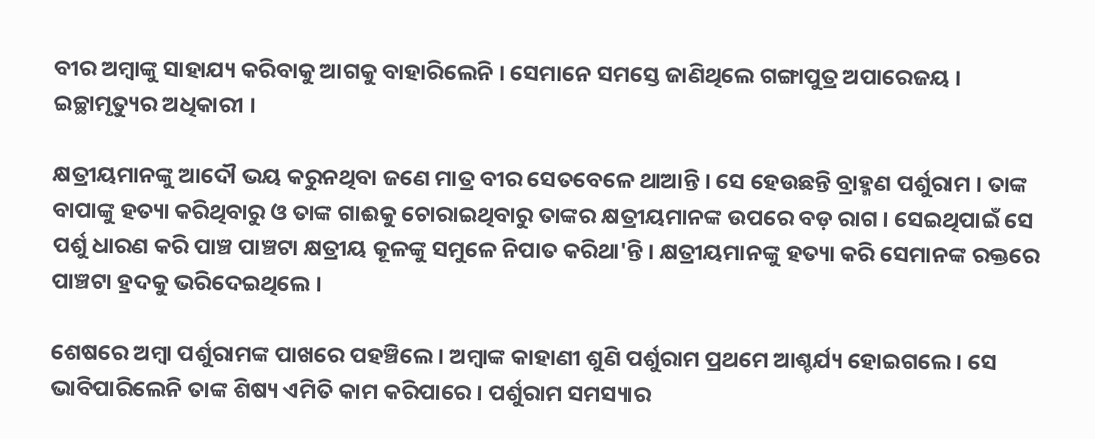ବୀର ଅମ୍ବାଙ୍କୁ ସାହାଯ୍ୟ କରିବାକୁ ଆଗକୁ ବାହାରିଲେନି । ସେମାନେ ସମସ୍ତେ ଜାଣିଥିଲେ ଗଙ୍ଗାପୁତ୍ର ଅପାରେଜୟ । ଇଚ୍ଛାମୃତ୍ୟୁର ଅଧିକାରୀ ।

କ୍ଷତ୍ରୀୟମାନଙ୍କୁ ଆଦୌ ଭୟ କରୁନଥିବା ଜଣେ ମାତ୍ର ବୀର ସେତବେଳେ ଥାଆନ୍ତି । ସେ ହେଉଛନ୍ତି ବ୍ରାହ୍ମଣ ପର୍ଶୁରାମ । ତାଙ୍କ ବାପାଙ୍କୁ ହତ୍ୟା କରିଥିବାରୁ ଓ ତାଙ୍କ ଗାଈକୁ ଚୋରାଇଥିବାରୁ ତାଙ୍କର କ୍ଷତ୍ରୀୟମାନଙ୍କ ଉପରେ ବଡ଼ ରାଗ । ସେଇଥିପାଇଁ ସେ ପର୍ଶୁ ଧାରଣ କରି ପାଞ୍ଚ ପାଞ୍ଚଟା କ୍ଷତ୍ରୀୟ କୂଳଙ୍କୁ ସମୁଳେ ନିପାତ କରିଥା'ନ୍ତି । କ୍ଷତ୍ରୀୟମାନଙ୍କୁ ହତ୍ୟା କରି ସେମାନଙ୍କ ରକ୍ତରେ ପାଞ୍ଚଟା ହ୍ରଦକୁ ଭରିଦେଇଥିଲେ ।

ଶେଷରେ ଅମ୍ବା ପର୍ଶୁରାମଙ୍କ ପାଖରେ ପହଞ୍ଚିଲେ । ଅମ୍ବାଙ୍କ କାହାଣୀ ଶୁଣି ପର୍ଶୁରାମ ପ୍ରଥମେ ଆଶ୍ଚର୍ଯ୍ୟ ହୋଇଗଲେ । ସେ ଭାବିପାରିଲେନି ତାଙ୍କ ଶିଷ୍ୟ ଏମିତି କାମ କରିପାରେ । ପର୍ଶୁରାମ ସମସ୍ୟାର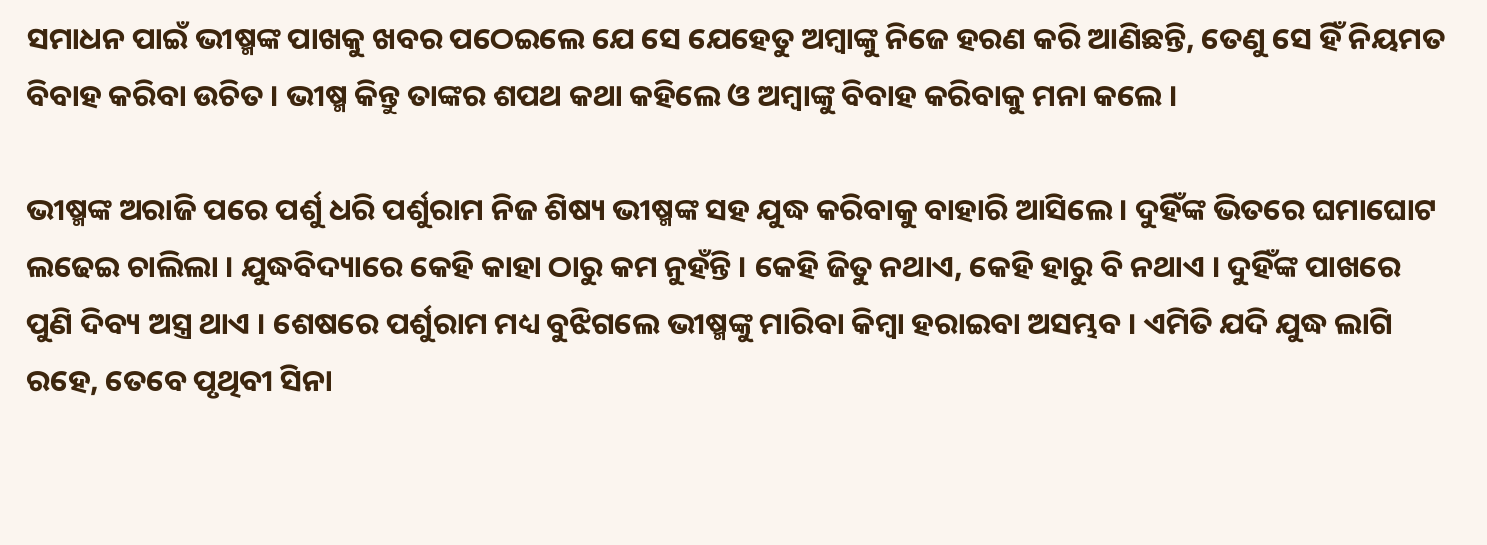ସମାଧନ ପାଇଁ ଭୀଷ୍ମଙ୍କ ପାଖକୁ ଖବର ପଠେଇଲେ ଯେ ସେ ଯେହେତୁ ଅମ୍ବାଙ୍କୁ ନିଜେ ହରଣ କରି ଆଣିଛନ୍ତି, ତେଣୁ ସେ ହିଁ ନିୟମତ ବିବାହ କରିବା ଉଚିତ । ଭୀଷ୍ମ କିନ୍ତୁ ତାଙ୍କର ଶପଥ କଥା କହିଲେ ଓ ଅମ୍ବାଙ୍କୁ ବିବାହ କରିବାକୁ ମନା କଲେ ।

ଭୀଷ୍ମଙ୍କ ଅରାଜି ପରେ ପର୍ଶୁ ଧରି ପର୍ଶୁରାମ ନିଜ ଶିଷ୍ୟ ଭୀଷ୍ମଙ୍କ ସହ ଯୁଦ୍ଧ କରିବାକୁ ବାହାରି ଆସିଲେ । ଦୁହିଁଙ୍କ ଭିତରେ ଘମାଘୋଟ ଲଢେଇ ଚାଲିଲା । ଯୁଦ୍ଧବିଦ୍ୟାରେ କେହି କାହା ଠାରୁ କମ ନୁହଁନ୍ତି । କେହି ଜିତୁ ନଥାଏ, କେହି ହାରୁ ବି ନଥାଏ । ଦୁହିଁଙ୍କ ପାଖରେ ପୁଣି ଦିବ୍ୟ ଅସ୍ତ୍ର ଥାଏ । ଶେଷରେ ପର୍ଶୁରାମ ମଧ୍ୟ ବୁଝିଗଲେ ଭୀଷ୍ମଙ୍କୁ ମାରିବା କିମ୍ବା ହରାଇବା ଅସମ୍ଭବ । ଏମିତି ଯଦି ଯୁଦ୍ଧ ଲାଗି ରହେ, ତେବେ ପୃଥିବୀ ସିନା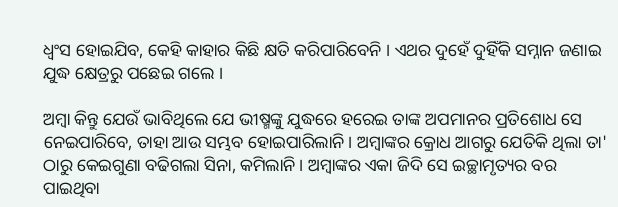ଧ୍ୱଂସ ହୋଇଯିବ, କେହି କାହାର କିଛି କ୍ଷତି କରିପାରିବେନି । ଏଥର ଦୁହେଁ ଦୁହିଁକି ସମ୍ନାନ ଜଣାଇ ଯୁଦ୍ଧ କ୍ଷେତ୍ରରୁ ପଛେଇ ଗଲେ ।

ଅମ୍ବା କିନ୍ତୁ ଯେଉଁ ଭାବିଥିଲେ ଯେ ଭୀଷ୍ମଙ୍କୁ ଯୁଦ୍ଧରେ ହରେଇ ତାଙ୍କ ଅପମାନର ପ୍ରତିଶୋଧ ସେ ନେଇପାରିବେ, ତାହା ଆଉ ସମ୍ଭବ ହୋଇପାରିଲାନି । ଅମ୍ବାଙ୍କର କ୍ରୋଧ ଆଗରୁ ଯେତିକି ଥିଲା ତା' ଠାରୁ କେଇଗୁଣା ବଢିଗଲା ସିନା, କମିଲାନି । ଅମ୍ବାଙ୍କର ଏକା ଜିଦି ସେ ଇଚ୍ଛାମୃତ୍ୟର ବର ପାଇଥିବା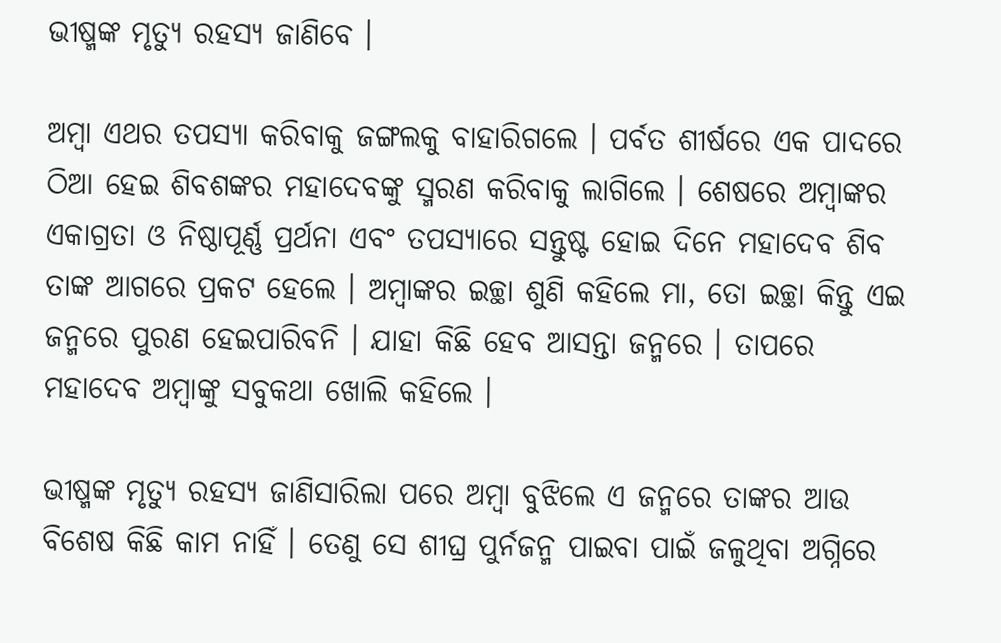ଭୀଷ୍ମଙ୍କ ମୃତ୍ୟୁ ରହସ୍ୟ ଜାଣିବେ ।

ଅମ୍ବା ଏଥର ତପସ୍ୟା କରିବାକୁ ଜଙ୍ଗଲକୁ ବାହାରିଗଲେ । ପର୍ବତ ଶୀର୍ଷରେ ଏକ ପାଦରେ ଠିଆ ହେଇ ଶିବଶଙ୍କର ମହାଦେବଙ୍କୁ ସ୍ମରଣ କରିବାକୁ ଲାଗିଲେ । ଶେଷରେ ଅମ୍ବାଙ୍କର ଏକାଗ୍ରତା ଓ ନିଷ୍ଠାପୂର୍ଣ୍ଣ ପ୍ରର୍ଥନା ଏବଂ ତପସ୍ୟାରେ ସନ୍ତୁଷ୍ଟ ହୋଇ ଦିନେ ମହାଦେବ ଶିବ ତାଙ୍କ ଆଗରେ ପ୍ରକଟ ହେଲେ । ଅମ୍ବାଙ୍କର ଇଚ୍ଛା ଶୁଣି କହିଲେ ମା, ତୋ ଇଚ୍ଛା କିନ୍ତୁ ଏଇ ଜନ୍ମରେ ପୁରଣ ହେଇପାରିବନି । ଯାହା କିଛି ହେବ ଆସନ୍ତା ଜନ୍ମରେ । ତାପରେ ମହାଦେବ ଅମ୍ବାଙ୍କୁ ସବୁକଥା ଖୋଲି କହିଲେ ।

ଭୀଷ୍ମଙ୍କ ମୃତ୍ୟୁ ରହସ୍ୟ ଜାଣିସାରିଲା ପରେ ଅମ୍ବା ବୁଝିଲେ ଏ ଜନ୍ମରେ ତାଙ୍କର ଆଉ ବିଶେଷ କିଛି କାମ ନାହିଁ । ତେଣୁ ସେ ଶୀଘ୍ର ପୁର୍ନଜନ୍ମ ପାଇବା ପାଇଁ ଜଳୁଥିବା ଅଗ୍ନିରେ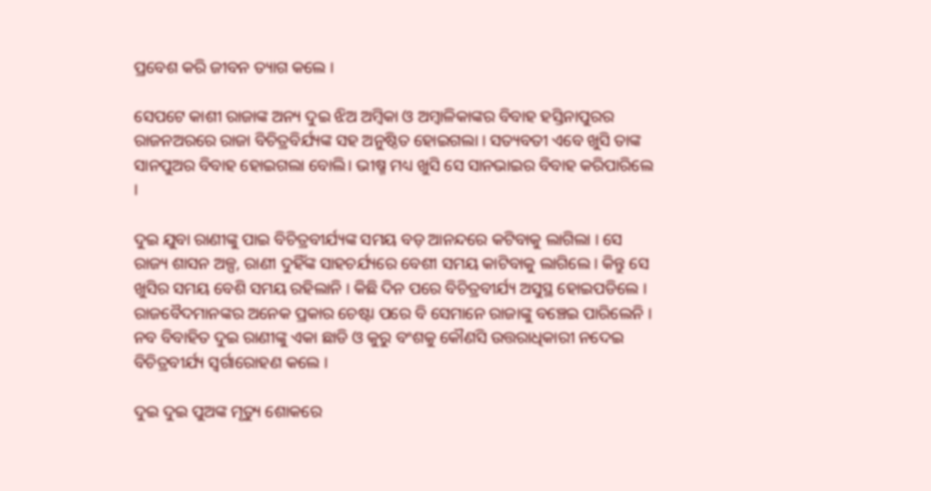ପ୍ରବେଶ କରି ଜୀବନ ତ୍ୟାଗ କଲେ ।

ସେପଟେ କାଶୀ ରାଜାଙ୍କ ଅନ୍ୟ ଦୁଇ ଝିଅ ଅମ୍ବିକା ଓ ଅମ୍ବାଳିକାଙ୍କର ବିବାହ ହସ୍ତିନାପୁରର ରାଜନଅରରେ ରାଜା ବିଚିତ୍ରବିର୍ଯ୍ୟଙ୍କ ସହ ଅନୁଷ୍ଠିତ ହୋଇଗଲା । ସତ୍ୟବତୀ ଏବେ ଖୁସି ତାଙ୍କ ସାନପୁଅର ବିବାହ ହୋଇଗଲା ବୋଲି। ଭୀଷ୍ମ ମଧ୍ୟ ଖୁସି ସେ ସାନଭାଇର ବିବାହ କରିପାରିଲେ ।

ଦୁଇ ଯୁବା ରାଣୀଙ୍କୁ ପାଇ ବିଚିତ୍ରବୀର୍ଯ୍ୟଙ୍କ ସମୟ ବଡ଼ ଆନନ୍ଦରେ କଟିବାକୁ ଲାଗିଲା । ସେ ରାଜ୍ୟ ଶାସନ ଅଳ୍ପ, ରାଣୀ ଦୁହିଁଙ୍କ ସାହଚର୍ଯ୍ୟରେ ବେଶୀ ସମୟ କାଟିବାକୁ ଲାଗିଲେ । କିନ୍ତୁ ସେ ଖୁସିର ସମୟ ବେଶି ସମୟ ରହିଲାନି । କିଛି ଦିନ ପରେ ବିଚିତ୍ରବୀର୍ଯ୍ୟ ଅସୁସ୍ଥ ହୋଇପଡିଲେ । ରାଜବୈଦମାନଙ୍କର ଅନେକ ପ୍ରକାର ଚେଷ୍ଟା ପରେ ବି ସେମାନେ ରାଜାଙ୍କୁ ବଞ୍ଚେଇ ପାରିଲେନି । ନବ ବିବାହିତ ଦୁଇ ରାଣୀଙ୍କୁ ଏକା ଛାଡି ଓ କୁରୁ ବଂଶକୁ କୌଣସି ଉତ୍ତରାଧିକାରୀ ନଦେଇ ବିଚିତ୍ରବୀର୍ଯ୍ୟ ସ୍ୱର୍ଗାରୋହଣ କଲେ ।

ଦୁଇ ଦୁଇ ପୁଅଙ୍କ ମୃତ୍ୟୁ ଶୋକରେ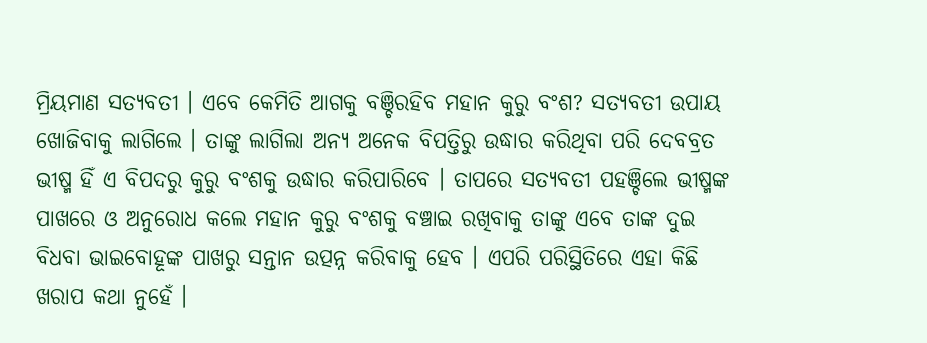ମ୍ରିୟମାଣ ସତ୍ୟବତୀ । ଏବେ କେମିତି ଆଗକୁ ବଞ୍ଚିରହିବ ମହାନ କୁରୁ ବଂଶ? ସତ୍ୟବତୀ ଉପାୟ ଖୋଜିବାକୁ ଲାଗିଲେ । ତାଙ୍କୁ ଲାଗିଲା ଅନ୍ୟ ଅନେକ ବିପତ୍ତିରୁ ଉଦ୍ଧାର କରିଥିବା ପରି ଦେବବ୍ରତ ଭୀଷ୍ମ ହିଁ ଏ ବିପଦରୁ କୁରୁ ବଂଶକୁ ଉଦ୍ଧାର କରିପାରିବେ । ତାପରେ ସତ୍ୟବତୀ ପହଞ୍ଚିଲେ ଭୀଷ୍ମଙ୍କ ପାଖରେ ଓ ଅନୁରୋଧ କଲେ ମହାନ କୁରୁ ବଂଶକୁ ବଞ୍ଚାଇ ରଖିବାକୁ ତାଙ୍କୁ ଏବେ ତାଙ୍କ ଦୁଇ ବିଧବା ଭାଇବୋହୂଙ୍କ ପାଖରୁ ସନ୍ତାନ ଉତ୍ପନ୍ନ କରିବାକୁ ହେବ । ଏପରି ପରିସ୍ଥିତିରେ ଏହା କିଛି ଖରାପ କଥା ନୁହେଁ ।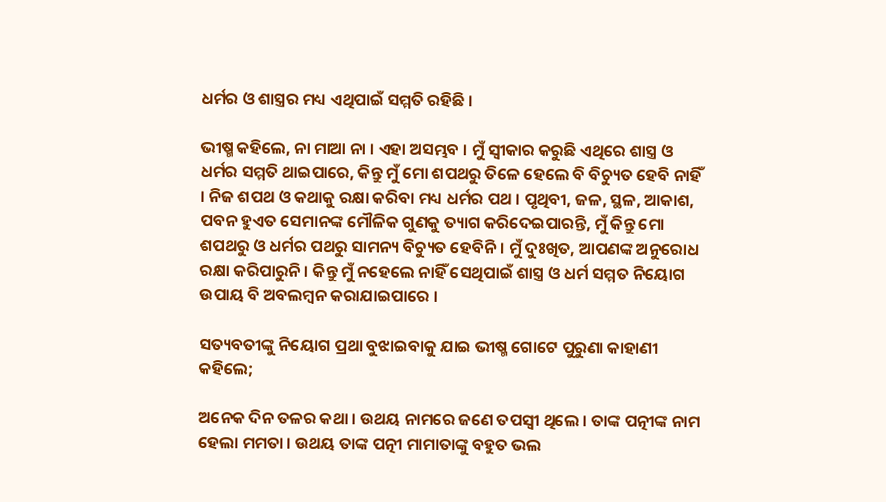ଧର୍ମର ଓ ଶାସ୍ତ୍ରର ମଧ୍ୟ ଏଥିପାଇଁ ସମ୍ମତି ରହିଛି ।

ଭୀଷ୍ମ କହିଲେ, ନା ମାଆ ନା । ଏହା ଅସମ୍ଭବ । ମୁଁ ସ୍ୱୀକାର କରୁଛି ଏଥିରେ ଶାସ୍ତ୍ର ଓ ଧର୍ମର ସମ୍ମତି ଥାଇପାରେ, କିନ୍ତୁ ମୁଁ ମୋ ଶପଥରୁ ତିଳେ ହେଲେ ବି ବିଚ୍ୟୁତ ହେବି ନାହିଁ । ନିଜ ଶପଥ ଓ କଥାକୁ ରକ୍ଷା କରିବା ମଧ୍ୟ ଧର୍ମର ପଥ । ପୃଥିବୀ, ଜଳ, ସ୍ଥଳ, ଆକାଶ, ପବନ ହୁଏତ ସେମାନଙ୍କ ମୌଳିକ ଗୁଣକୁ ତ୍ୟାଗ କରିଦେଇପାରନ୍ତି, ମୁଁ କିନ୍ତୁ ମୋ ଶପଥରୁ ଓ ଧର୍ମର ପଥରୁ ସାମନ୍ୟ ବିଚ୍ୟୁତ ହେବିନି । ମୁଁ ଦୁଃଖିତ, ଆପଣଙ୍କ ଅନୁରୋଧ ରକ୍ଷା କରିପାରୁନି । କିନ୍ତୁ ମୁଁ ନହେଲେ ନାହିଁ ସେଥିପାଇଁ ଶାସ୍ତ୍ର ଓ ଧର୍ମ ସମ୍ମତ ନିୟୋଗ ଉପାୟ ବି ଅବଲମ୍ବନ କରାଯାଇପାରେ ।

ସତ୍ୟବତୀଙ୍କୁ ନିୟୋଗ ପ୍ରଥା ବୁଝାଇବାକୁ ଯାଇ ଭୀଷ୍ମ ଗୋଟେ ପୁରୁଣା କାହାଣୀ କହିଲେ;

ଅନେକ ଦିନ ତଳର କଥା । ଉଥୟ ନାମରେ ଜଣେ ତପସ୍ୱୀ ଥିଲେ । ତାଙ୍କ ପତ୍ନୀଙ୍କ ନାମ ହେଲା ମମତା । ଉଥୟ ତାଙ୍କ ପତ୍ନୀ ମାମାତାଙ୍କୁ ବହୁତ ଭଲ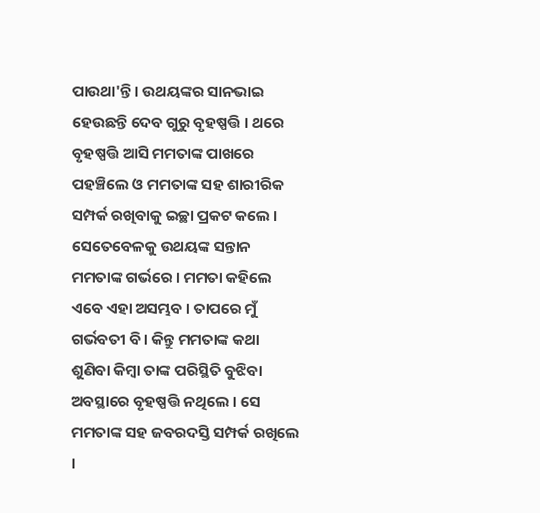ପାଉଥା'ନ୍ତି । ଉଥୟଙ୍କର ସାନଭାଇ ହେଉଛନ୍ତି ଦେବ ଗୁରୁ ବୃହଷ୍ପତ୍ତି । ଥରେ ବୃହଷ୍ପତ୍ତି ଆସି ମମତାଙ୍କ ପାଖରେ ପହଞ୍ଚିଲେ ଓ ମମତାଙ୍କ ସହ ଶାରୀରିକ ସମ୍ପର୍କ ରଖିବାକୁ ଇଚ୍ଛା ପ୍ରକଟ କଲେ । ସେତେବେଳକୁ ଉଥୟଙ୍କ ସନ୍ତାନ ମମତାଙ୍କ ଗର୍ଭରେ । ମମତା କହିଲେ ଏବେ ଏହା ଅସମ୍ଭବ । ତାପରେ ମୁଁ ଗର୍ଭବତୀ ବି । କିନ୍ତୁ ମମତାଙ୍କ କଥା ଶୁଣିବା କିମ୍ବା ତାଙ୍କ ପରିସ୍ଥିତି ବୁଝିବା ଅବସ୍ଥାରେ ବୃହଷ୍ପତ୍ତି ନଥିଲେ । ସେ ମମତାଙ୍କ ସହ ଜବରଦସ୍ତି ସମ୍ପର୍କ ରଖିଲେ ।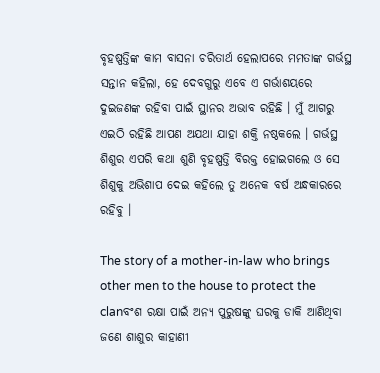ବୃହଷ୍ପତ୍ତିଙ୍କ କାମ ବାସନା ଚରିତାର୍ଥ ହେଲାପରେ ମମତାଙ୍କ ଗର୍ଭସ୍ଥ ସନ୍ତାନ କହିଲା, ହେ ଦେବଗୁରୁ ଏବେ ଏ ଗର୍ଭାଶୟରେ ଦୁଇଜଣଙ୍କ ରହିବା ପାଇଁ ସ୍ଥାନର ଅଭାବ ରହିଛି । ମୁଁ ଆଗରୁ ଏଇଠି ରହିଛି ଆପଣ ଅଯଥା ଯାହା ଶକ୍ତି ନଷ୍ଠକଲେ । ଗର୍ଭସ୍ଥ ଶିଶୁର ଏପରି କଥା ଶୁଣି ବୃହଷ୍ପତ୍ତି ବିରକ୍ତ ହୋଇଗଲେ ଓ ସେ ଶିଶୁକୁ ଅଭିଶାପ ଦେଇ କହିଲେ ତୁ ଅନେକ ବର୍ଷ ଅନ୍ଧକାରରେ ରହିବୁ ।

The story of a mother-in-law who brings other men to the house to protect the clanବଂଶ ରକ୍ଷା ପାଇଁ ଅନ୍ୟ ପୁରୁଷଙ୍କୁ ଘରକୁ ଡାକି ଆଣିଥିବା ଜଣେ ଶାଶୁର କାହାଣୀ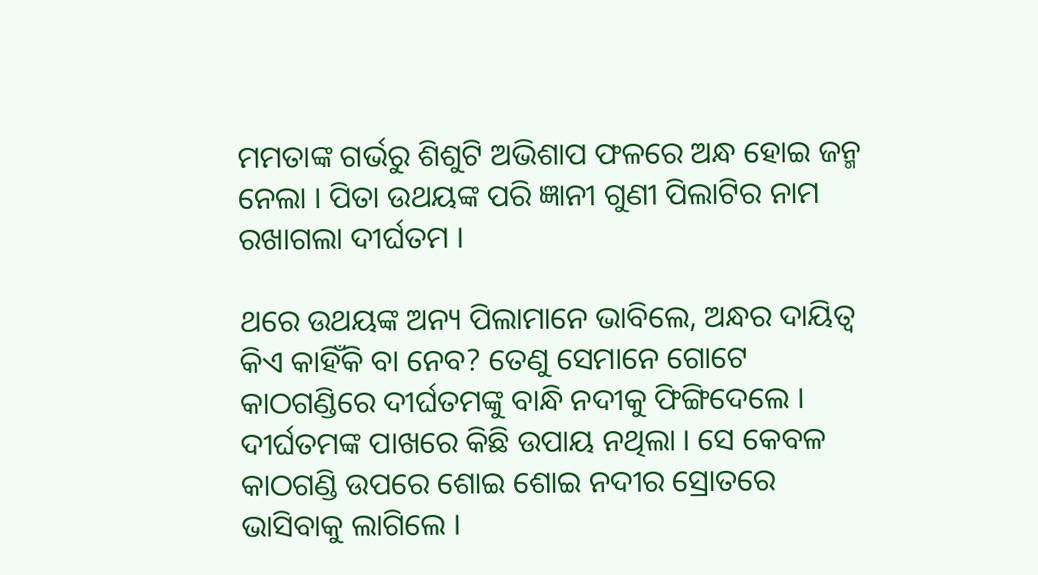ମମତାଙ୍କ ଗର୍ଭରୁ ଶିଶୁଟି ଅଭିଶାପ ଫଳରେ ଅନ୍ଧ ହୋଇ ଜନ୍ମ ନେଲା । ପିତା ଉଥୟଙ୍କ ପରି ଜ୍ଞାନୀ ଗୁଣୀ ପିଲାଟିର ନାମ ରଖାଗଲା ଦୀର୍ଘତମ ।

ଥରେ ଉଥୟଙ୍କ ଅନ୍ୟ ପିଲାମାନେ ଭାବିଲେ, ଅନ୍ଧର ଦାୟିତ୍ୱ କିଏ କାହିଁକି ବା ନେବ? ତେଣୁ ସେମାନେ ଗୋଟେ କାଠଗଣ୍ଡିରେ ଦୀର୍ଘତମଙ୍କୁ ବାନ୍ଧି ନଦୀକୁ ଫିଙ୍ଗିଦେଲେ । ଦୀର୍ଘତମଙ୍କ ପାଖରେ କିଛି ଉପାୟ ନଥିଲା । ସେ କେବଳ କାଠଗଣ୍ଡି ଉପରେ ଶୋଇ ଶୋଇ ନଦୀର ସ୍ରୋତରେ ଭାସିବାକୁ ଲାଗିଲେ ।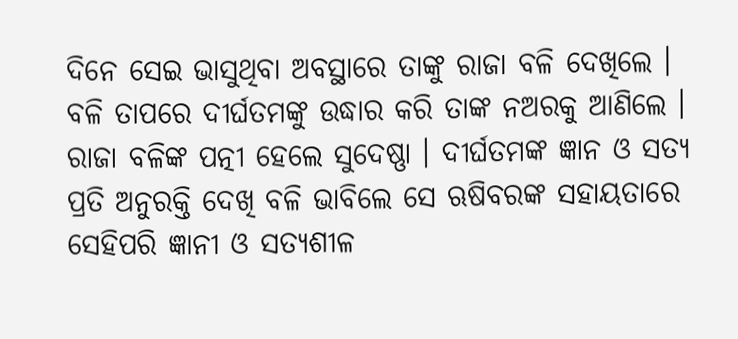ଦିନେ ସେଇ ଭାସୁଥିବା ଅବସ୍ଥାରେ ତାଙ୍କୁ ରାଜା ବଳି ଦେଖିଲେ । ବଳି ତାପରେ ଦୀର୍ଘତମଙ୍କୁ ଉଦ୍ଧାର କରି ତାଙ୍କ ନଅରକୁ ଆଣିଲେ । ରାଜା ବଳିଙ୍କ ପତ୍ନୀ ହେଲେ ସୁଦେଷ୍ଣା । ଦୀର୍ଘତମଙ୍କ ଜ୍ଞାନ ଓ ସତ୍ୟ ପ୍ରତି ଅନୁରକ୍ତି ଦେଖି ବଳି ଭାବିଲେ ସେ ଋଷିବରଙ୍କ ସହାୟତାରେ ସେହିପରି ଜ୍ଞାନୀ ଓ ସତ୍ୟଶୀଳ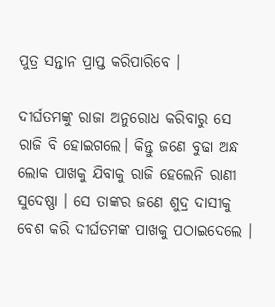ପୁତ୍ର ସନ୍ତାନ ପ୍ରାପ୍ତ କରିପାରିବେ ।

ଦୀର୍ଘତମଙ୍କୁ ରାଜା ଅନୁରୋଧ କରିବାରୁ ସେ ରାଜି ବି ହୋଇଗଲେ। କିନ୍ତୁ ଜଣେ ବୁଢା ଅନ୍ଧ ଲୋକ ପାଖକୁ ଯିବାକୁ ରାଜି ହେଲେନି ରାଣୀ ସୁଦେଷ୍ଣା । ସେ ତାଙ୍କର ଜଣେ ଶୁଦ୍ର ଦାସୀକୁ ବେଶ କରି ଦୀର୍ଘତମଙ୍କ ପାଖକୁ ପଠାଇଦେଲେ ।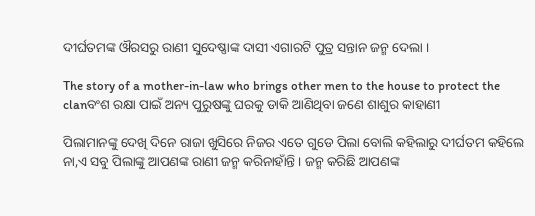ଦୀର୍ଘତମଙ୍କ ଔରସରୁ ରାଣୀ ସୁଦେଷ୍ଣାଙ୍କ ଦାସୀ ଏଗାରଟି ପୁତ୍ର ସନ୍ତାନ ଜନ୍ମ ଦେଲା ।

The story of a mother-in-law who brings other men to the house to protect the clanବଂଶ ରକ୍ଷା ପାଇଁ ଅନ୍ୟ ପୁରୁଷଙ୍କୁ ଘରକୁ ଡାକି ଆଣିଥିବା ଜଣେ ଶାଶୁର କାହାଣୀ

ପିଲାମାନଙ୍କୁ ଦେଖି ଦିନେ ରାଜା ଖୁସିରେ ନିଜର ଏତେ ଗୁଡେ ପିଲା ବୋଲି କହିଲାରୁ ଦୀର୍ଘତମ କହିଲେ ନା,ଏ ସବୁ ପିଲାଙ୍କୁ ଆପଣଙ୍କ ରାଣୀ ଜନ୍ମ କରିନାହାଁନ୍ତି । ଜନ୍ମ କରିଛି ଆପଣଙ୍କ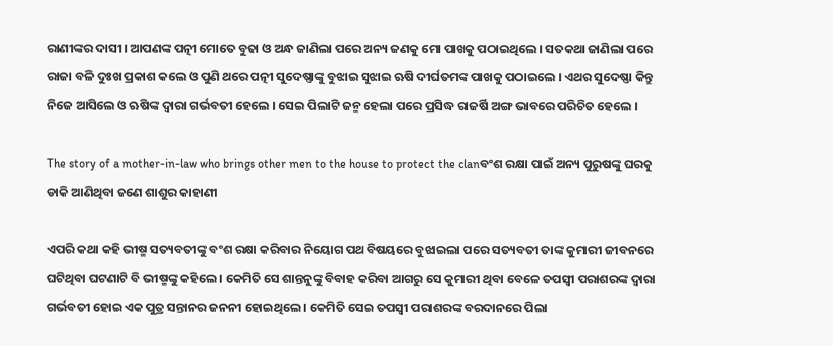ରାଣୀଙ୍କର ଦାସୀ । ଆପଣଙ୍କ ପତ୍ନୀ ମୋତେ ବୁଢା ଓ ଅନ୍ଧ ଜାଣିଲା ପରେ ଅନ୍ୟ ଜଣକୁ ମୋ ପାଖକୁ ପଠାଇଥିଲେ । ସତକଥା ଜାଣିଲା ପରେ ରାଜା ବଳି ଦୁଃଖ ପ୍ରକାଶ କଲେ ଓ ପୁଣି ଥରେ ପତ୍ନୀ ସୁଦେଷ୍ଣାଙ୍କୁ ବୁଝାଇ ସୁଝାଇ ଋଷି ଦୀର୍ଘତମଙ୍କ ପାଖକୁ ପଠାଇଲେ । ଏଥର ସୁଦେଷ୍ଣା କିନ୍ତୁ ନିଜେ ଆସିଲେ ଓ ଋଷିଙ୍କ ଦ୍ୱାରା ଗର୍ଭବତୀ ହେଲେ । ସେଇ ପିଲାଟି ଜନ୍ମ ହେଲା ପରେ ପ୍ରସିଦ୍ଧ ରାଜର୍ଷି ଅଙ୍ଗ ଭାବରେ ପରିଚିତ ହେଲେ ।

The story of a mother-in-law who brings other men to the house to protect the clanବଂଶ ରକ୍ଷା ପାଇଁ ଅନ୍ୟ ପୁରୁଷଙ୍କୁ ଘରକୁ ଡାକି ଆଣିଥିବା ଜଣେ ଶାଶୁର କାହାଣୀ

ଏପରି କଥା କହି ଭୀଷ୍ମ ସତ୍ୟବତୀଙ୍କୁ ବଂଶ ରକ୍ଷା କରିବାର ନିୟୋଗ ପଥ ବିଷୟରେ ବୁଝାଇଲା ପରେ ସତ୍ୟବତୀ ତାଙ୍କ କୁମାରୀ ଜୀବନରେ ଘଟିଥିବା ଘଟଣାଟି ବି ଭୀଷ୍ମଙ୍କୁ କହିଲେ । କେମିତି ସେ ଶାନ୍ତନୁଙ୍କୁ ବିବାହ କରିବା ଆଗରୁ ସେ କୁମାରୀ ଥିବା ବେଳେ ତପସ୍ୱୀ ପରାଶରଙ୍କ ଦ୍ୱାରା ଗର୍ଭବତୀ ହୋଇ ଏକ ପୁତ୍ର ସନ୍ତାନର ଜନନୀ ହୋଇଥିଲେ । କେମିତି ସେଇ ତପସ୍ୱୀ ପରାଶରଙ୍କ ବରଦାନରେ ପିଲା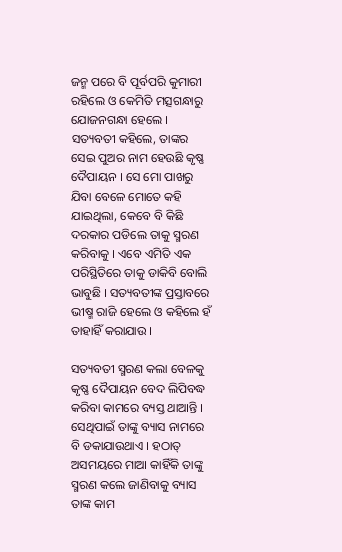ଜନ୍ମ ପରେ ବି ପୂର୍ବପରି କୁମାରୀ ରହିଲେ ଓ କେମିତି ମତ୍ସଗନ୍ଧାରୁ ଯୋଜନଗନ୍ଧା ହେଲେ । ସତ୍ୟବତୀ କହିଲେ, ତାଙ୍କର ସେଇ ପୁଅର ନାମ ହେଉଛି କୃଷ୍ଣ ଦୈପାୟନ । ସେ ମୋ ପାଖରୁ ଯିବା ବେଳେ ମୋତେ କହି ଯାଇଥିଲା, କେବେ ବି କିଛି ଦରକାର ପଡିଲେ ତାକୁ ସ୍ମରଣ କରିବାକୁ । ଏବେ ଏମିତି ଏକ ପରିସ୍ଥିତିରେ ତାକୁ ଡାକିବି ବୋଲି ଭାବୁଛି । ସତ୍ୟବତୀଙ୍କ ପ୍ରସ୍ତାବରେ ଭୀଷ୍ମ ରାଜି ହେଲେ ଓ କହିଲେ ହଁ ତାହାହିଁ କରାଯାଉ ।

ସତ୍ୟବତୀ ସ୍ମରଣ କଲା ବେଳକୁ କୃଷ୍ଣ ଦୈପାୟନ ବେଦ ଲିପିବଦ୍ଧ କରିବା କାମରେ ବ୍ୟସ୍ତ ଥାଆନ୍ତି । ସେଥିପାଇଁ ତାଙ୍କୁ ବ୍ୟାସ ନାମରେ ବି ଡକାଯାଉଥାଏ । ହଠାତ୍ ଅସମୟରେ ମାଆ କାହିଁକି ତାଙ୍କୁ ସ୍ମରଣ କଲେ ଜାଣିବାକୁ ବ୍ୟାସ ତାଙ୍କ କାମ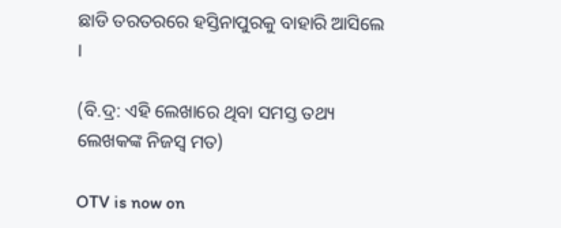ଛାଡି ତରତରରେ ହସ୍ତିନାପୁରକୁ ବାହାରି ଆସିଲେ ।

(ବି.ଦ୍ର: ଏହି ଲେଖାରେ ଥିବା ସମସ୍ତ ତଥ୍ୟ ଲେଖକଙ୍କ ନିଜସ୍ୱ ମତ)

OTV is now on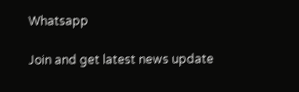Whatsapp

Join and get latest news update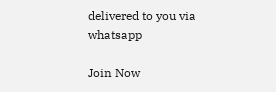delivered to you via whatsapp

Join Now